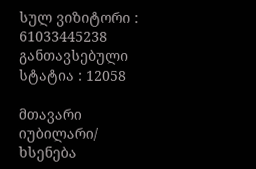სულ ვიზიტორი : 61033445238
განთავსებული სტატია : 12058

მთავარი იუბილარი/ ხსენება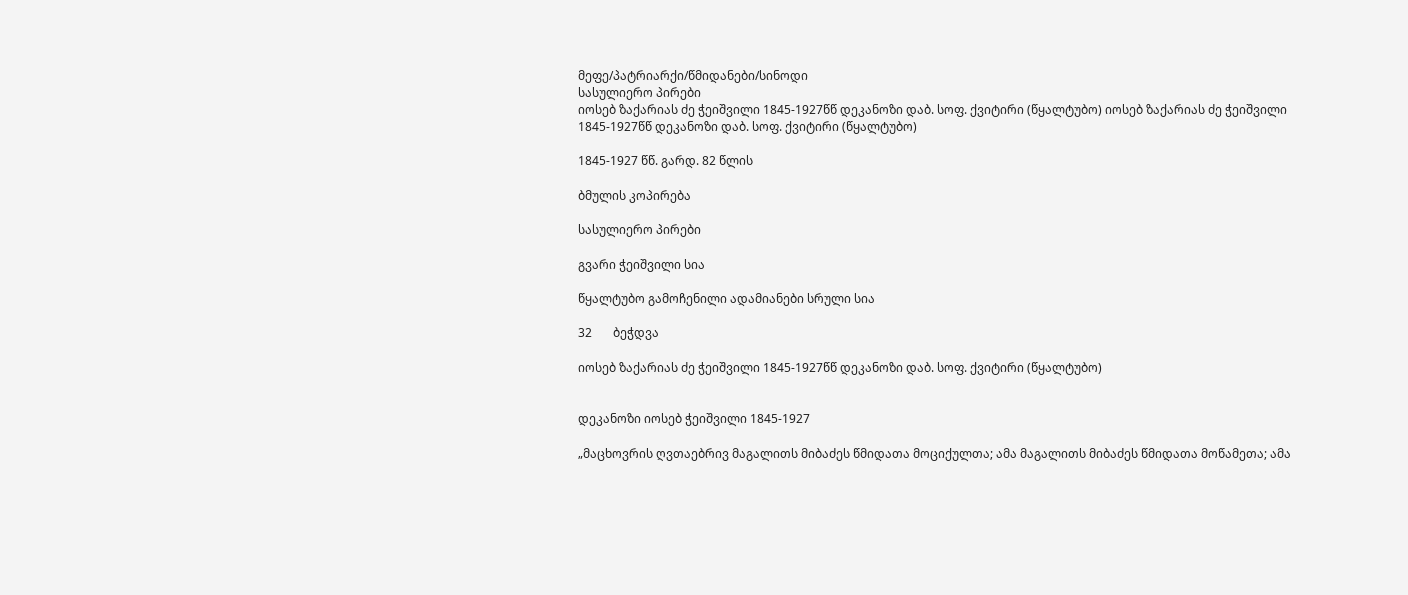მეფე/პატრიარქი/წმიდანები/სინოდი
სასულიერო პირები
იოსებ ზაქარიას ძე ჭეიშვილი 1845-1927წწ დეკანოზი დაბ. სოფ. ქვიტირი (წყალტუბო) იოსებ ზაქარიას ძე ჭეიშვილი 1845-1927წწ დეკანოზი დაბ. სოფ. ქვიტირი (წყალტუბო)

1845-1927 წწ. გარდ. 82 წლის

ბმულის კოპირება

სასულიერო პირები

გვარი ჭეიშვილი სია

წყალტუბო გამოჩენილი ადამიანები სრული სია

32       ბეჭდვა

იოსებ ზაქარიას ძე ჭეიშვილი 1845-1927წწ დეკანოზი დაბ. სოფ. ქვიტირი (წყალტუბო)


დეკანოზი იოსებ ჭეიშვილი 1845-1927

„მაცხოვრის ღვთაებრივ მაგალითს მიბაძეს წმიდათა მოციქულთა; ამა მაგალითს მიბაძეს წმიდათა მოწამეთა; ამა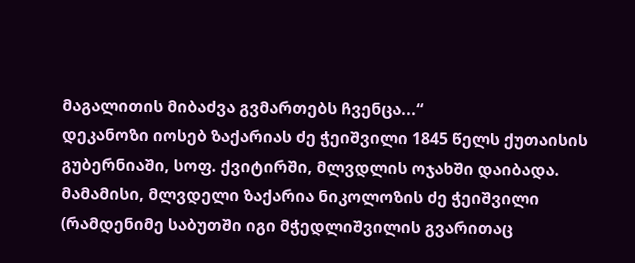მაგალითის მიბაძვა გვმართებს ჩვენცა...“
დეკანოზი იოსებ ზაქარიას ძე ჭეიშვილი 1845 წელს ქუთაისის გუბერნიაში, სოფ. ქვიტირში, მლვდლის ოჯახში დაიბადა. მამამისი, მლვდელი ზაქარია ნიკოლოზის ძე ჭეიშვილი (რამდენიმე საბუთში იგი მჭედლიშვილის გვარითაც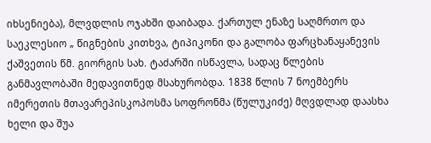იხსენიება), მლვდლის ოჯახში დაიბადა. ქართულ ენაზე საღმრთო და საეკლესიო „ წიგნების კითხვა, ტიპიკონი და გალობა ფარცხანაყანევის ქაშვეთის წმ. გიორგის სახ. ტაძარში ისწავლა, სადაც წლების განმავლობაში მედავითნედ მსახურობდა. 1838 წლის 7 ნოემბერს იმერეთის მთავარეპისკოპოსმა სოფრონმა (წულუკიძე) მღვდლად დაასხა ხელი და შუა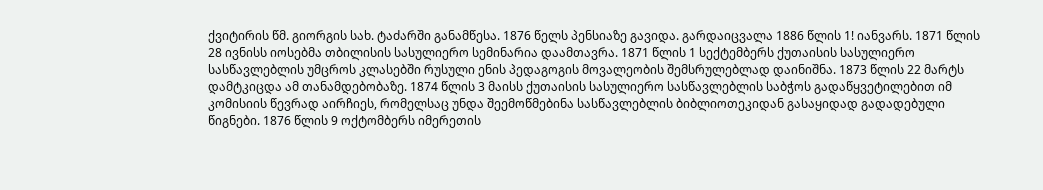ქვიტირის წმ. გიორგის სახ. ტაძარში განამწესა. 1876 წელს პენსიაზე გავიდა. გარდაიცვალა 1886 წლის 1! იანვარს. 1871 წლის 28 ივნისს იოსებმა თბილისის სასულიერო სემინარია დაამთავრა. 1871 წლის 1 სექტემბერს ქუთაისის სასულიერო სასწავლებლის უმცროს კლასებში რუსული ენის პედაგოგის მოვალეობის შემსრულებლად დაინიშნა. 1873 წლის 22 მარტს დამტკიცდა ამ თანამდებობაზე. 1874 წლის 3 მაისს ქუთაისის სასულიერო სასწავლებლის საბჭოს გადაწყვეტილებით იმ კომისიის წევრად აირჩიეს, რომელსაც უნდა შეემოწმებინა სასწავლებლის ბიბლიოთეკიდან გასაყიდად გადადებული წიგნები. 1876 წლის 9 ოქტომბერს იმერეთის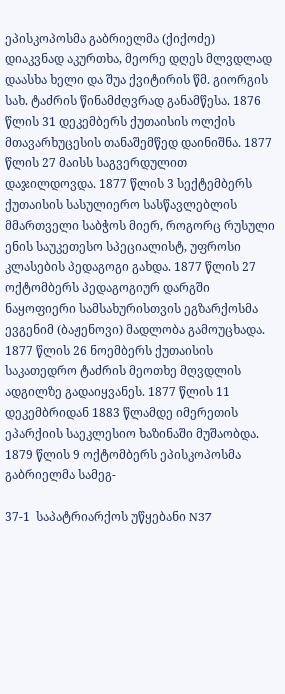ეპისკოპოსმა გაბრიელმა (ქიქოძე) დიაკვნად აკურთხა, მეორე დღეს მლვდლად დაასხა ხელი და შუა ქვიტირის წმ. გიორგის სახ. ტაძრის წინამძღვრად განამწესა. 1876 წლის 31 დეკემბერს ქუთაისის ოლქის მთავარხუცესის თანაშემწედ დაინიშნა. 1877 წლის 27 მაისს საგვერდულით დაჯილდოვდა. 1877 წლის 3 სექტემბერს ქუთაისის სასულიერო სასწავლებლის მმართველი საბჭოს მიერ, როგორც რუსული ენის საუკეთესო სპეციალისტ, უფროსი კლასების პედაგოგი გახდა. 1877 წლის 27 ოქტომბერს პედაგოგიურ დარგში ნაყოფიერი სამსახურისთვის ეგზარქოსმა ევგენიმ (ბაჟენოვი) მადლობა გამოუცხადა. 1877 წლის 26 ნოემბერს ქუთაისის საკათედრო ტაძრის მეოთხე მღვდლის ადგილზე გადაიყვანეს. 1877 წლის 11 დეკემბრიდან 1883 წლამდე იმერეთის ეპარქიის საეკლესიო ხაზინაში მუშაობდა. 1879 წლის 9 ოქტომბერს ეპისკოპოსმა გაბრიელმა სამეგ-

37-1  საპატრიარქოს უწყებანი N37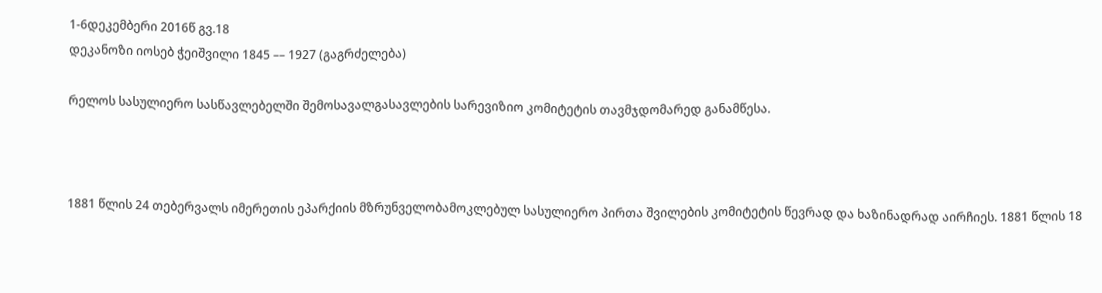1-6დეკემბერი 2016წ გვ.18
დეკანოზი იოსებ ჭეიშვილი 1845 –– 1927 (გაგრძელება)

რელოს სასულიერო სასწავლებელში შემოსავალგასავლების სარევიზიო კომიტეტის თავმჯდომარედ განამწესა.



1881 წლის 24 თებერვალს იმერეთის ეპარქიის მზრუნველობამოკლებულ სასულიერო პირთა შვილების კომიტეტის წევრად და ხაზინადრად აირჩიეს. 1881 წლის 18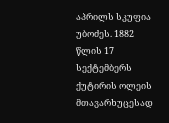აპრილს სკუფია უბოძეს. 1882 წლის 17 სექტემბერს ქუტირის ოლეის მთავარხუცესად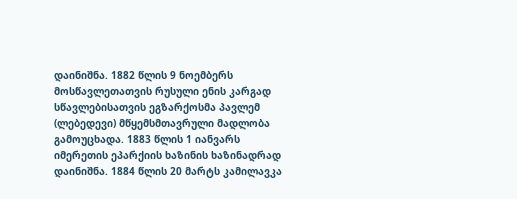დაინიშნა. 1882 წლის 9 ნოემბერს მოსწავლეთათვის რუსული ენის კარგად სწავლებისათვის ეგზარქოსმა პავლემ (ლებედევი) მწყემსმთავრული მადლობა გამოუცხადა. 1883 წლის 1 იანვარს იმერეთის ეპარქიის ხაზინის ხაზინადრად დაინიშნა. 1884 წლის 20 მარტს კამილავკა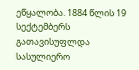ეწყალობა. 1884 წლის 19 სექტემბერს გათავისუფლდა სასულიერო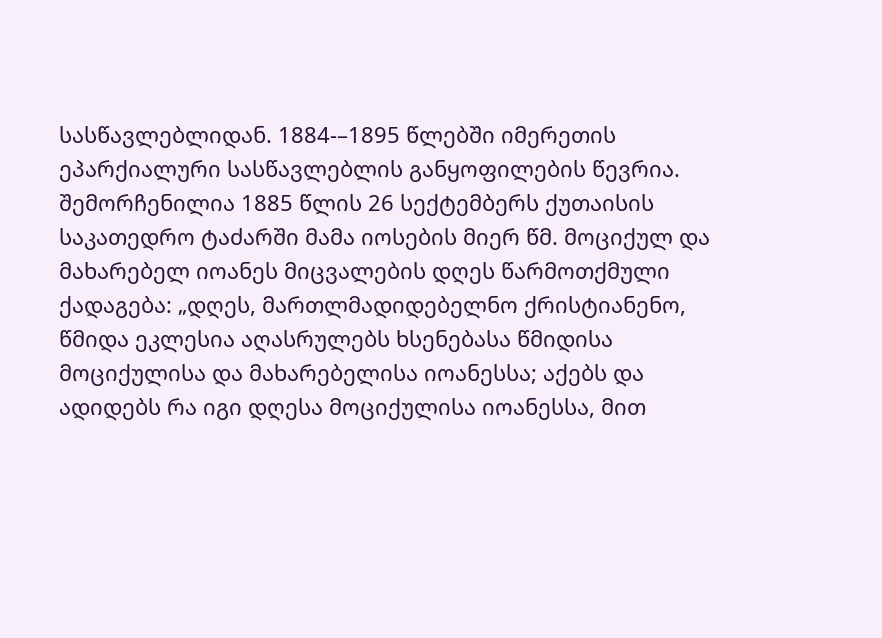სასწავლებლიდან. 1884-–1895 წლებში იმერეთის ეპარქიალური სასწავლებლის განყოფილების წევრია. შემორჩენილია 1885 წლის 26 სექტემბერს ქუთაისის საკათედრო ტაძარში მამა იოსების მიერ წმ. მოციქულ და მახარებელ იოანეს მიცვალების დღეს წარმოთქმული ქადაგება: „დღეს, მართლმადიდებელნო ქრისტიანენო, წმიდა ეკლესია აღასრულებს ხსენებასა წმიდისა მოციქულისა და მახარებელისა იოანესსა; აქებს და ადიდებს რა იგი დღესა მოციქულისა იოანესსა, მით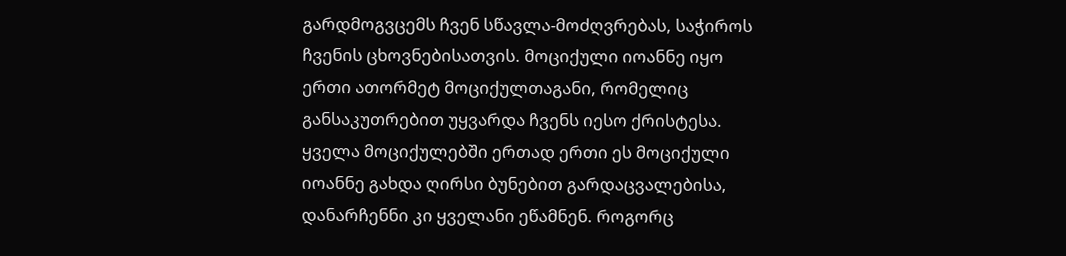გარდმოგვცემს ჩვენ სწავლა-მოძღვრებას, საჭიროს ჩვენის ცხოვნებისათვის. მოციქული იოანნე იყო ერთი ათორმეტ მოციქულთაგანი, რომელიც განსაკუთრებით უყვარდა ჩვენს იესო ქრისტესა. ყველა მოციქულებში ერთად ერთი ეს მოციქული იოანნე გახდა ღირსი ბუნებით გარდაცვალებისა, დანარჩენნი კი ყველანი ეწამნენ. როგორც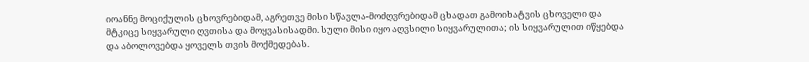იოანნე მოციქულის ცხოვრებიდამ, აგრეთვე მისი სწავლა-მოძღვრებიდამ ცხადათ გამოიხატვის ცხოველი და მტკიცე სიყვარული ღვთისა და მოყვასისადმი. სული მისი იყო აღვსილი სიყვარულითა; ის სიყვარულით იწყებდა და აბოლოვებდა ყოველს თვის მოქმედებას.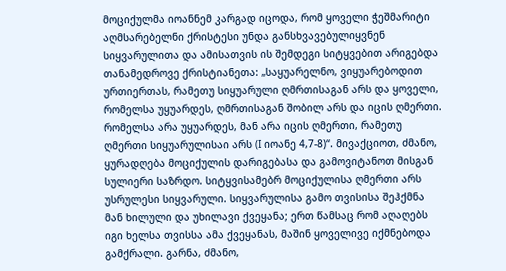მოციქულმა იოანნემ კარგად იცოდა, რომ ყოველი ჭეშმარიტი აღმსარებელნი ქრისტესი უნდა განსხვავებულიყვნენ სიყვარულითა და ამისათვის ის შემდეგი სიტყვებით არიგებდა თანამედროვე ქრისტიანეთა: „საყუარელნო, ვიყუარებოდით ურთიერთას, რამეთუ სიყუარული ღმრთისაგან არს და ყოველი, რომელსა უყუარდეს, ღმრთისაგან შობილ არს და იცის ღმერთი. რომელსა არა უყუარდეს, მან არა იცის ღმერთი, რამეთუ ღმერთი სიყუარულისაი არს (I იოანე 4,7-8)“. მივაქციოთ, ძმანო, ყურადღება მოციქულის დარიგებასა და გამოვიტანოთ მისგან სულიერი საზრდო. სიტყვისამებრ მოციქულისა ღმერთი არს უსრულესი სიყვარული. სიყვარულისა გამო თვისისა შეჰქმნა მან ხილული და უხილავი ქვეყანა; ერთ წამსაც რომ აღაღებს იგი ხელსა თვისსა ამა ქვეყანას, მაშინ ყოველივე იქმნებოდა გამქრალი. გარნა, ძმანო,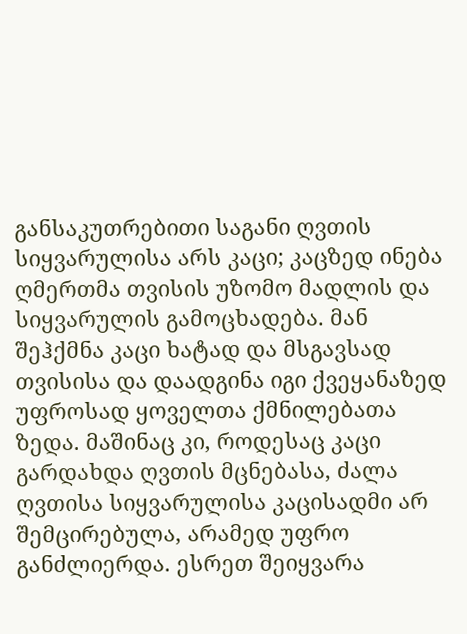განსაკუთრებითი საგანი ღვთის სიყვარულისა არს კაცი; კაცზედ ინება ღმერთმა თვისის უზომო მადლის და სიყვარულის გამოცხადება. მან შეჰქმნა კაცი ხატად და მსგავსად თვისისა და დაადგინა იგი ქვეყანაზედ უფროსად ყოველთა ქმნილებათა ზედა. მაშინაც კი, როდესაც კაცი გარდახდა ღვთის მცნებასა, ძალა ღვთისა სიყვარულისა კაცისადმი არ შემცირებულა, არამედ უფრო განძლიერდა. ესრეთ შეიყვარა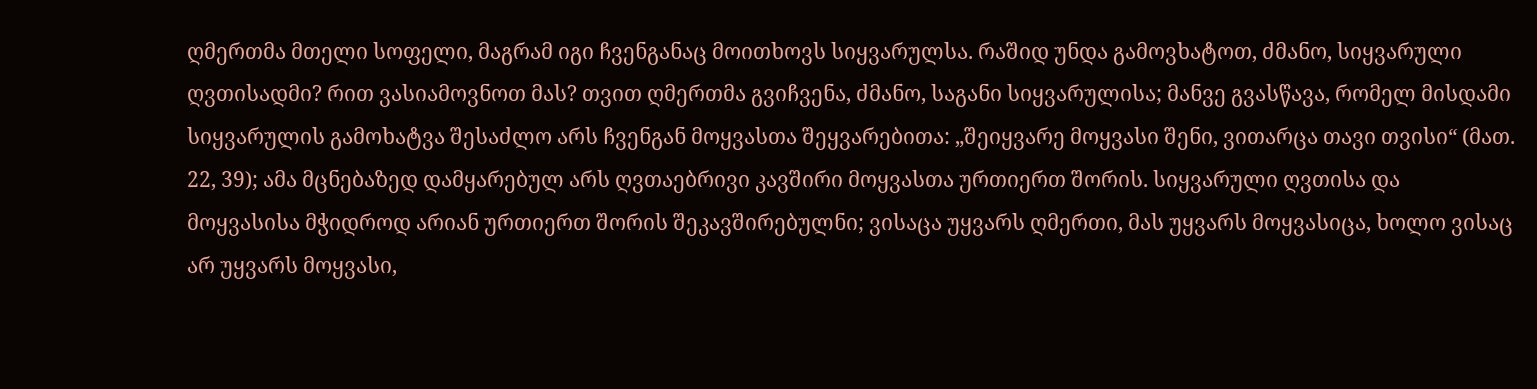ღმერთმა მთელი სოფელი, მაგრამ იგი ჩვენგანაც მოითხოვს სიყვარულსა. რაშიდ უნდა გამოვხატოთ, ძმანო, სიყვარული ღვთისადმი? რით ვასიამოვნოთ მას? თვით ღმერთმა გვიჩვენა, ძმანო, საგანი სიყვარულისა; მანვე გვასწავა, რომელ მისდამი სიყვარულის გამოხატვა შესაძლო არს ჩვენგან მოყვასთა შეყვარებითა: „შეიყვარე მოყვასი შენი, ვითარცა თავი თვისი“ (მათ. 22, 39); ამა მცნებაზედ დამყარებულ არს ღვთაებრივი კავშირი მოყვასთა ურთიერთ შორის. სიყვარული ღვთისა და მოყვასისა მჭიდროდ არიან ურთიერთ შორის შეკავშირებულნი; ვისაცა უყვარს ღმერთი, მას უყვარს მოყვასიცა, ხოლო ვისაც არ უყვარს მოყვასი,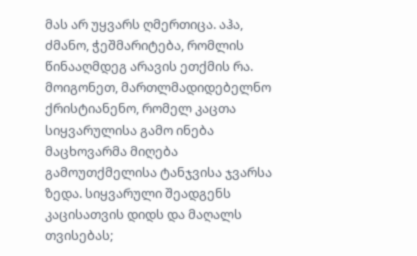მას არ უყვარს ღმერთიცა. აჰა, ძმანო, ჭეშმარიტება, რომლის წინააღმდეგ არავის ეთქმის რა. მოიგონეთ, მართლმადიდებელნო ქრისტიანენო, რომელ კაცთა სიყვარულისა გამო ინება მაცხოვარმა მიღება გამოუთქმელისა ტანჯვისა ჯვარსა ზედა. სიყვარული შეადგენს კაცისათვის დიდს და მაღალს თვისებას;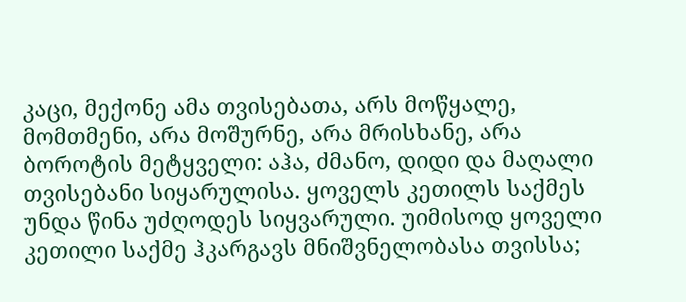კაცი, მექონე ამა თვისებათა, არს მოწყალე, მომთმენი, არა მოშურნე, არა მრისხანე, არა ბოროტის მეტყველი: აჰა, ძმანო, დიდი და მაღალი თვისებანი სიყარულისა. ყოველს კეთილს საქმეს უნდა წინა უძღოდეს სიყვარული. უიმისოდ ყოველი კეთილი საქმე ჰკარგავს მნიშვნელობასა თვისსა;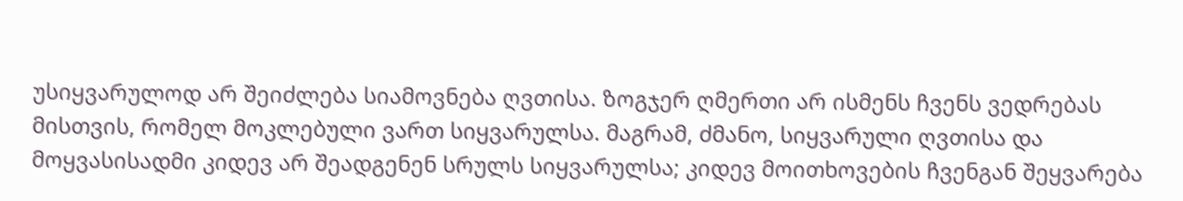უსიყვარულოდ არ შეიძლება სიამოვნება ღვთისა. ზოგჯერ ღმერთი არ ისმენს ჩვენს ვედრებას მისთვის, რომელ მოკლებული ვართ სიყვარულსა. მაგრამ, ძმანო, სიყვარული ღვთისა და მოყვასისადმი კიდევ არ შეადგენენ სრულს სიყვარულსა; კიდევ მოითხოვების ჩვენგან შეყვარება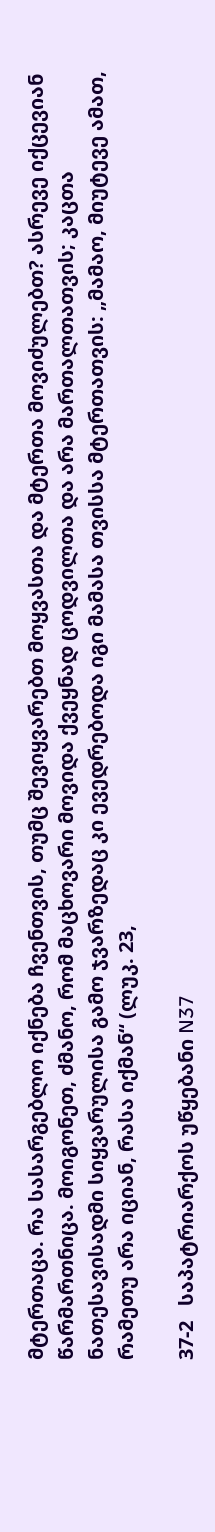მტერთაცა. რა სასარგებლო იქნება ჩვენთვის, თუმც შევიყვარებთ მოყვასთა და მტერთა მოვიძულებთ? ასრევე იქცევიან წარმართნიცა. მოიგონეთ, ძმანო, რომ მაცხოვარი მოვიდა ქვეყნად ცოდვილთა და არა მართალთათვის; კაცთა ნათესავისადმი სიყვარულისა გამო ჯვარზედაც კი ევედრებოდა იგი მამასა თვისსა მტერთათვის: „მამაო, მიუტევე ამათ, რამეთუ არა იციან, რასა იქმან“ (ლუკ. 23,

37-2   საპატრიარქოს უწყებანი N37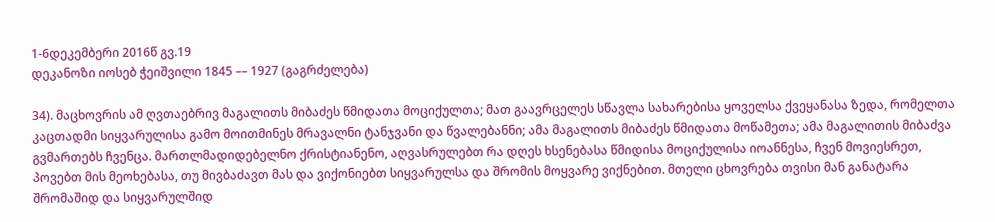1-6დეკემბერი 2016წ გვ.19
დეკანოზი იოსებ ჭეიშვილი 1845 –– 1927 (გაგრძელება)

34). მაცხოვრის ამ ღვთაებრივ მაგალითს მიბაძეს წმიდათა მოციქულთა; მათ გაავრცელეს სწავლა სახარებისა ყოველსა ქვეყანასა ზედა, რომელთა კაცთადმი სიყვარულისა გამო მოითმინეს მრავალნი ტანჯვანი და წვალებანნი; ამა მაგალითს მიბაძეს წმიდათა მოწამეთა; ამა მაგალითის მიბაძვა გვმართებს ჩვენცა. მართლმადიდებელნო ქრისტიანენო, აღვასრულებთ რა დღეს ხსენებასა წმიდისა მოციქულისა იოანნესა, ჩვენ მოვიესრეთ, პოვებთ მის მეოხებასა, თუ მივბაძავთ მას და ვიქონიებთ სიყვარულსა და შრომის მოყვარე ვიქნებით. მთელი ცხოვრება თვისი მან განატარა შრომაშიდ და სიყვარულშიდ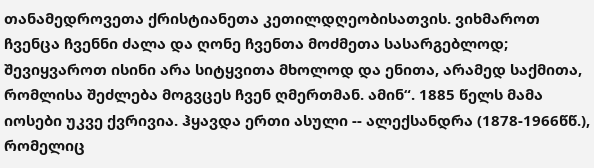თანამედროვეთა ქრისტიანეთა კეთილდღეობისათვის. ვიხმაროთ ჩვენცა ჩვენნი ძალა და ღონე ჩვენთა მოძმეთა სასარგებლოდ; შევიყვაროთ ისინი არა სიტყვითა მხოლოდ და ენითა, არამედ საქმითა, რომლისა შეძლება მოგვცეს ჩვენ ღმერთმან. ამინ“. 1885 წელს მამა იოსები უკვე ქვრივია. ჰყავდა ერთი ასული -- ალექსანდრა (1878-1966წწ.), რომელიც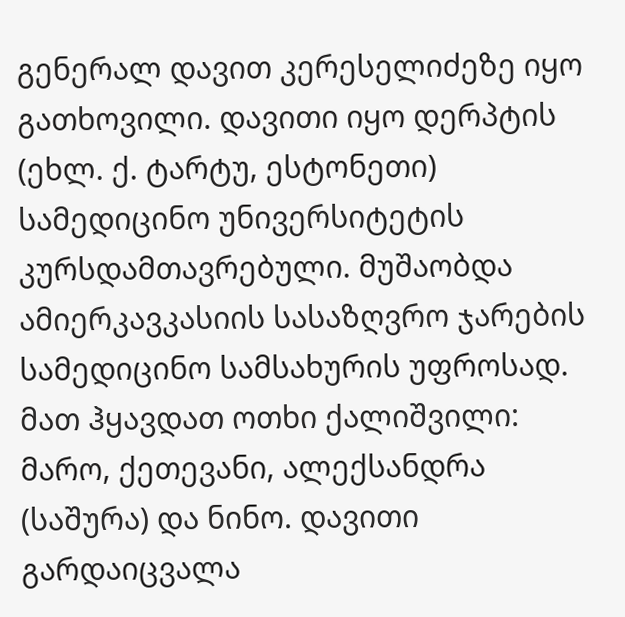გენერალ დავით კერესელიძეზე იყო გათხოვილი. დავითი იყო დერპტის (ეხლ. ქ. ტარტუ, ესტონეთი) სამედიცინო უნივერსიტეტის კურსდამთავრებული. მუშაობდა ამიერკავკასიის სასაზღვრო ჯარების სამედიცინო სამსახურის უფროსად. მათ ჰყავდათ ოთხი ქალიშვილი: მარო, ქეთევანი, ალექსანდრა (საშურა) და ნინო. დავითი გარდაიცვალა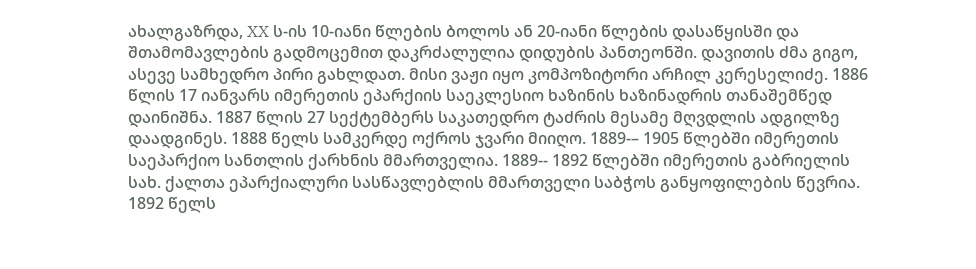ახალგაზრდა, XX ს-ის 10-იანი წლების ბოლოს ან 20-იანი წლების დასაწყისში და შთამომავლების გადმოცემით დაკრძალულია დიდუბის პანთეონში. დავითის ძმა გიგო, ასევე სამხედრო პირი გახლდათ. მისი ვაჟი იყო კომპოზიტორი არჩილ კერესელიძე. 1886 წლის 17 იანვარს იმერეთის ეპარქიის საეკლესიო ხაზინის ხაზინადრის თანაშემწედ დაინიშნა. 1887 წლის 27 სექტემბერს საკათედრო ტაძრის მესამე მღვდლის ადგილზე დაადგინეს. 1888 წელს სამკერდე ოქროს ჯვარი მიიღო. 1889-– 1905 წლებში იმერეთის საეპარქიო სანთლის ქარხნის მმართველია. 1889-- 1892 წლებში იმერეთის გაბრიელის სახ. ქალთა ეპარქიალური სასწავლებლის მმართველი საბჭოს განყოფილების წევრია. 1892 წელს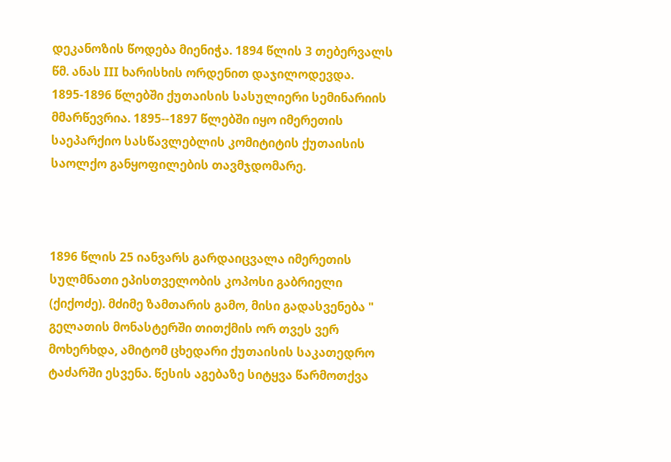დეკანოზის წოდება მიენიჭა. 1894 წლის 3 თებერვალს წმ. ანას III ხარისხის ორდენით დაჯილოდევდა. 1895-1896 წლებში ქუთაისის სასულიერი სემინარიის მმარწევრია. 1895--1897 წლებში იყო იმერეთის საეპარქიო სასწავლებლის კომიტიტის ქუთაისის საოლქო განყოფილების თავმჯდომარე.



1896 წლის 25 იანვარს გარდაიცვალა იმერეთის სულმნათი ეპისთველობის კოპოსი გაბრიელი (ქიქოძე). მძიმე ზამთარის გამო, მისი გადასვენება " გელათის მონასტერში თითქმის ორ თვეს ვერ მოხერხდა, ამიტომ ცხედარი ქუთაისის საკათედრო ტაძარში ესვენა. წესის აგებაზე სიტყვა წარმოთქვა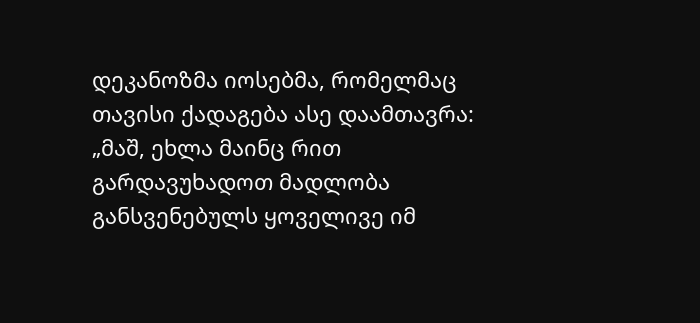დეკანოზმა იოსებმა, რომელმაც თავისი ქადაგება ასე დაამთავრა: „მაშ, ეხლა მაინც რით გარდავუხადოთ მადლობა განსვენებულს ყოველივე იმ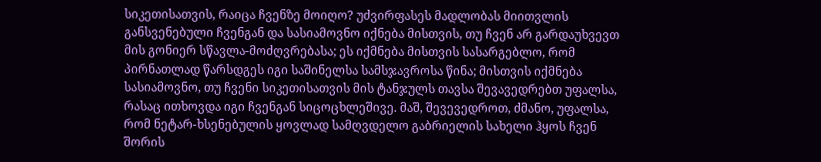სიკეთისათვის, რაიცა ჩვენზე მოიღო? უძვირფასეს მადლობას მიითვლის განსვენებული ჩვენგან და სასიამოვნო იქნება მისთვის, თუ ჩვენ არ გარდაუხვევთ მის გონიერ სწავლა-მოძღვრებასა; ეს იქმნება მისთვის სასარგებლო, რომ პირნათლად წარსდგეს იგი საშინელსა სამსჯავროსა წინა; მისთვის იქმნება სასიამოვნო, თუ ჩვენი სიკეთისათვის მის ტანჯულს თავსა შევავედრებთ უფალსა, რასაც ითხოვდა იგი ჩვენგან სიცოცხლეშივე. მაშ, შევევედროთ, ძმანო, უფალსა, რომ ნეტარ-ხსენებულის ყოვლად სამღვდელო გაბრიელის სახელი ჰყოს ჩვენ შორის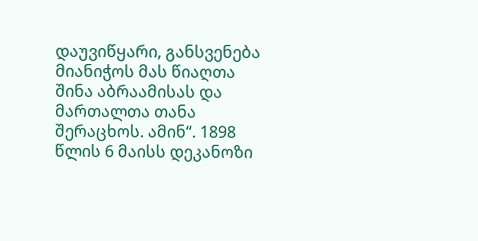დაუვიწყარი, განსვენება მიანიჭოს მას წიაღთა შინა აბრაამისას და მართალთა თანა შერაცხოს. ამინ“. 1898 წლის 6 მაისს დეკანოზი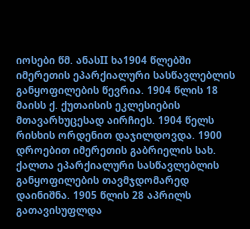იოსები წმ. ანასII ხა1904 წლებში იმერეთის ეპარქიალური სასწავლებლის განყოფილების წევრია. 1904 წლის 18 მაისს ქ. ქუთაისის ეკლესიების მთავარხუცესად აირჩიეს. 1904 წელს რისხის ორდენით დაჯილდოვდა. 1900 დროებით იმერეთის გაბრიელის სახ. ქალთა ეპარქიალური სასწავლებლის განყოფილების თავმჯდომარედ დაინიშნა. 1905 წლის 28 აპრილს გათავისუფლდა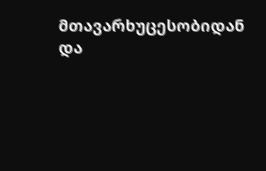მთავარხუცესობიდან და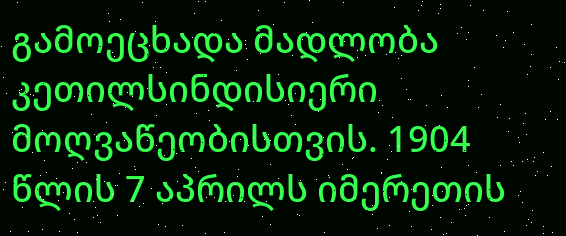გამოეცხადა მადლობა კეთილსინდისიერი მოღვაწეობისთვის. 1904 წლის 7 აპრილს იმერეთის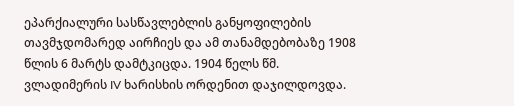ეპარქიალური სასწავლებლის განყოფილების თავმჯდომარედ აირჩიეს და ამ თანამდებობაზე 1908 წლის 6 მარტს დამტკიცდა. 1904 წელს წმ. ვლადიმერის IV ხარისხის ორდენით დაჯილდოვდა.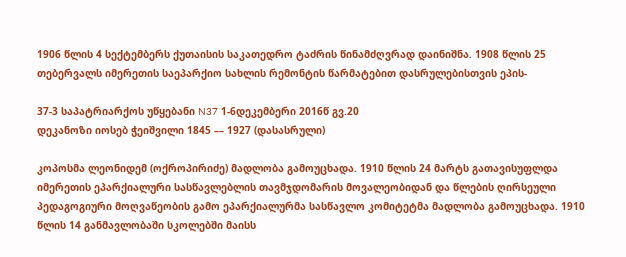1906 წლის 4 სექტემბერს ქუთაისის საკათედრო ტაძრის წინამძღვრად დაინიშნა. 1908 წლის 25 თებერვალს იმერეთის საეპარქიო სახლის რემონტის წარმატებით დასრულებისთვის ეპის-

37-3 საპატრიარქოს უწყებანი N37 1-6დეკემბერი 2016წ გვ.20
დეკანოზი იოსებ ჭეიშვილი 1845 –– 1927 (დასასრული)

კოპოსმა ლეონიდემ (ოქროპირიძე) მადლობა გამოუცხადა. 1910 წლის 24 მარტს გათავისუფლდა იმერეთის ეპარქიალური სასწავლებლის თავმჯდომარის მოვალეობიდან და წლების ღირსეული პედაგოგიური მოღვაწეობის გამო ეპარქიალურმა სასწავლო კომიტეტმა მადლობა გამოუცხადა. 1910 წლის 14 განმავლობაში სკოლებში მაისს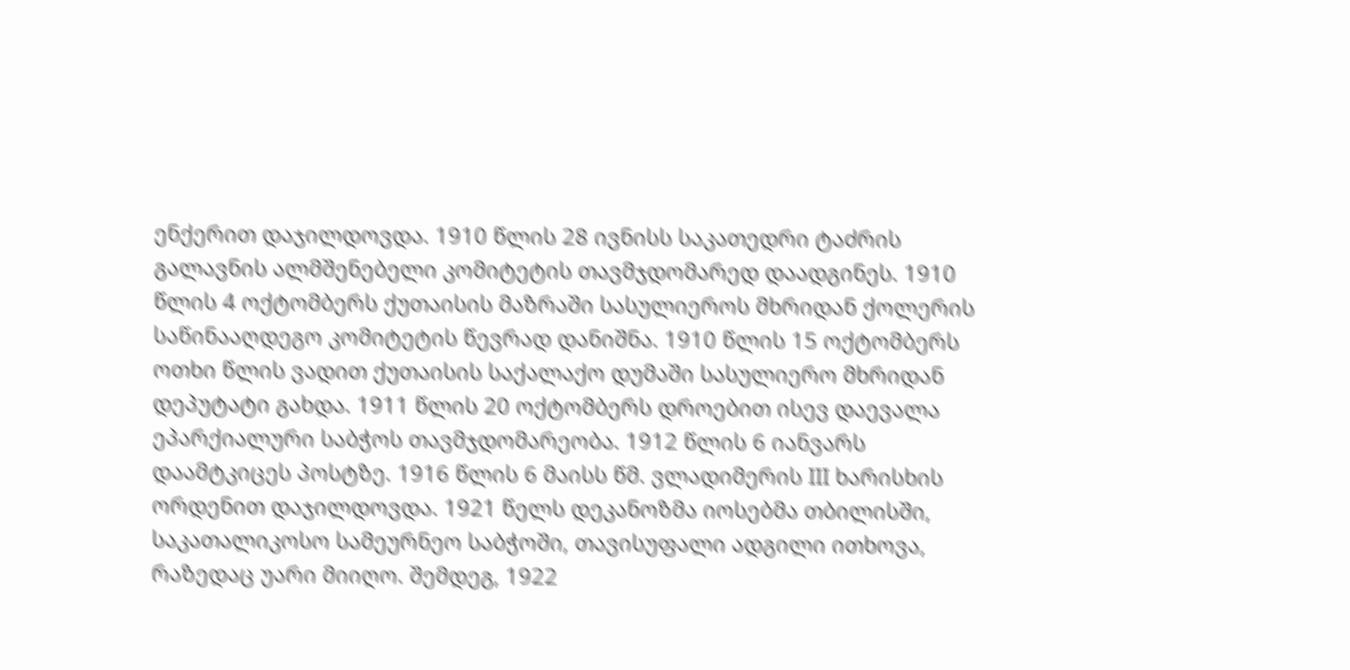ენქერით დაჯილდოვდა. 1910 წლის 28 ივნისს საკათედრი ტაძრის გალავნის ალმშენებელი კომიტეტის თავმჯდომარედ დაადგინეს. 1910 წლის 4 ოქტომბერს ქუთაისის მაზრაში სასულიეროს მხრიდან ქოლერის საწინააღდეგო კომიტეტის წევრად დანიშნა. 1910 წლის 15 ოქტომბერს ოთხი წლის ვადით ქუთაისის საქალაქო დუმაში სასულიერო მხრიდან დეპუტატი გახდა. 1911 წლის 20 ოქტომბერს დროებით ისევ დაევალა ეპარქიალური საბჭოს თავმჯდომარეობა. 1912 წლის 6 იანვარს დაამტკიცეს პოსტზე. 1916 წლის 6 მაისს წმ. ვლადიმერის III ხარისხის ორდენით დაჯილდოვდა. 1921 წელს დეკანოზმა იოსებმა თბილისში, საკათალიკოსო სამეურნეო საბჭოში, თავისუფალი ადგილი ითხოვა, რაზედაც უარი მიიღო. შემდეგ, 1922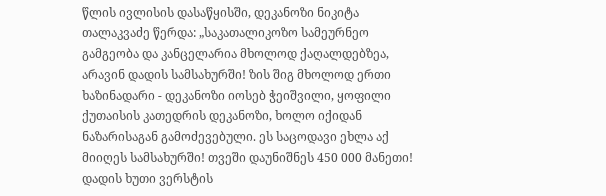წლის ივლისის დასაწყისში, დეკანოზი ნიკიტა თალაკვაძე წერდა: „საკათალიკოზო სამეურნეო გამგეობა და კანცელარია მხოლოდ ქაღალდებზეა, არავინ დადის სამსახურში! ზის შიგ მხოლოდ ერთი ხაზინადარი - დეკანოზი იოსებ ჭეიშვილი, ყოფილი ქუთაისის კათედრის დეკანოზი, ხოლო იქიდან ნაზარისაგან გამოძევებული. ეს საცოდავი ეხლა აქ მიიღეს სამსახურში! თვეში დაუნიშნეს 450 000 მანეთი! დადის ხუთი ვერსტის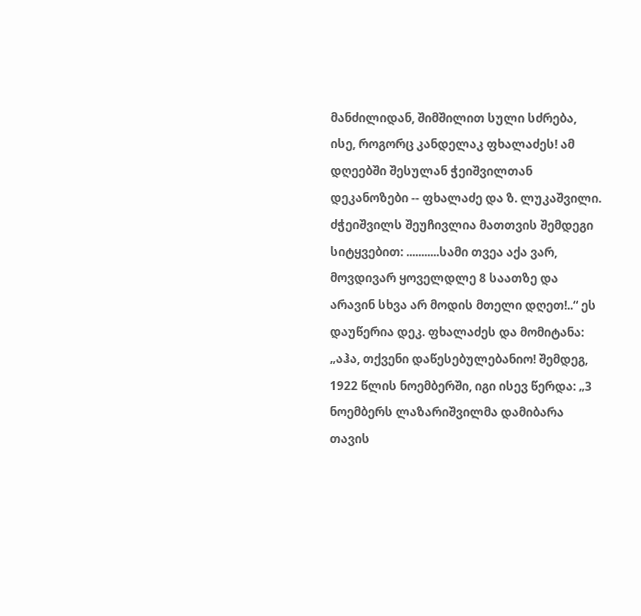მანძილიდან, შიმშილით სული სძრება, ისე, როგორც კანდელაკ ფხალაძეს! ამ დღეებში შესულან ჭეიშვილთან დეკანოზები -- ფხალაძე და ზ. ლუკაშვილი. ძჭეიშვილს შეუჩივლია მათთვის შემდეგი სიტყვებით: ...........სამი თვეა აქა ვარ, მოვდივარ ყოველდლე 8 საათზე და არავინ სხვა არ მოდის მთელი დღეთ!..“ ეს დაუწერია დეკ. ფხალაძეს და მომიტანა: „აჰა, თქვენი დაწესებულებანიო! შემდეგ, 1922 წლის ნოემბერში, იგი ისევ წერდა: „3 ნოემბერს ლაზარიშვილმა დამიბარა თავის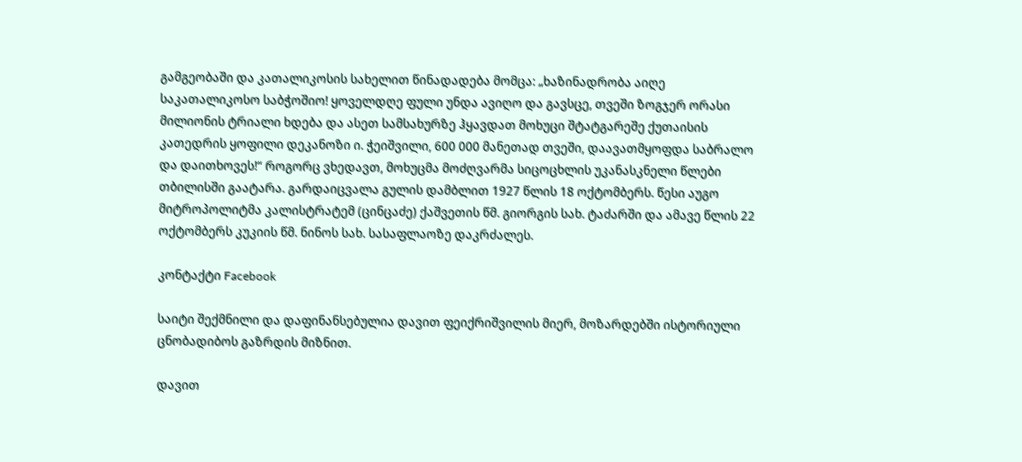გამგეობაში და კათალიკოსის სახელით წინადადება მომცა: „ხაზინადრობა აიღე საკათალიკოსო საბჭოშიო! ყოველდღე ფული უნდა ავიღო და გავსცე, თვეში ზოგჯერ ორასი მილიონის ტრიალი ხდება და ასეთ სამსახურზე ჰყავდათ მოხუცი შტატგარეშე ქუთაისის კათედრის ყოფილი დეკანოზი ი. ჭეიშვილი, 600 000 მანეთად თვეში, დაავათმყოფდა საბრალო და დაითხოვეს!“ როგორც ვხედავთ, მოხუცმა მოძღვარმა სიცოცხლის უკანასკნელი წლები თბილისში გაატარა. გარდაიცვალა გულის დამბლით 1927 წლის 18 ოქტომბერს. წესი აუგო მიტროპოლიტმა კალისტრატემ (ცინცაძე) ქაშვეთის წმ. გიორგის სახ. ტაძარში და ამავე წლის 22 ოქტომბერს კუკიის წმ. ნინოს სახ. სასაფლაოზე დაკრძალეს.

კონტაქტი Facebook

საიტი შექმნილი და დაფინანსებულია დავით ფეიქრიშვილის მიერ, მოზარდებში ისტორიული ცნობადიბოს გაზრდის მიზნით.

დავით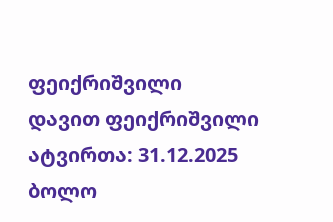ფეიქრიშვილი
დავით ფეიქრიშვილი ატვირთა: 31.12.2025
ბოლო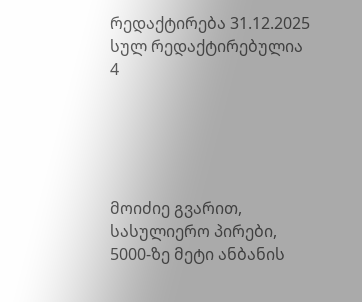რედაქტირება 31.12.2025
სულ რედაქტირებულია 4





მოიძიე გვარით, სასულიერო პირები, 5000-ზე მეტი ანბანის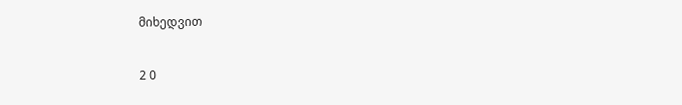მიხედვით

2 0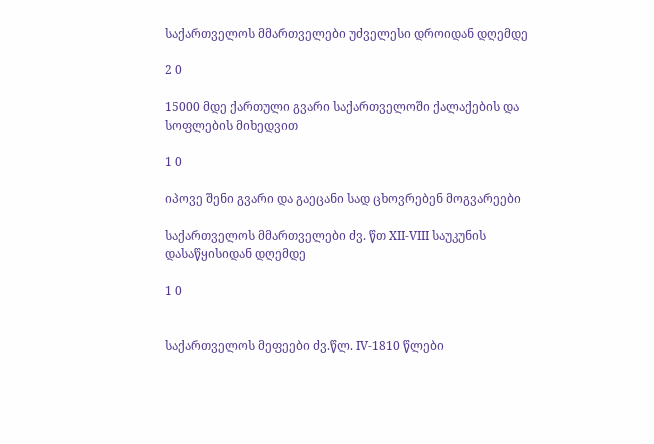საქართველოს მმართველები უძველესი დროიდან დღემდე

2 0

15000 მდე ქართული გვარი საქართველოში ქალაქების და სოფლების მიხედვით

1 0

იპოვე შენი გვარი და გაეცანი სად ცხოვრებენ მოგვარეები

საქართველოს მმართველები ძვ. წთ XII-VIII საუკუნის დასაწყისიდან დღემდე

1 0


საქართველოს მეფეები ძვ.წლ. IV-1810 წლები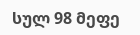სულ 98 მეფე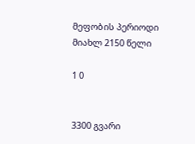მეფობის პერიოდი მიახლ 2150 წელი

1 0


3300 გვარი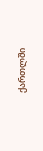ქართლში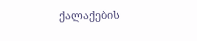ქალაქების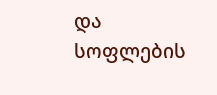და სოფლების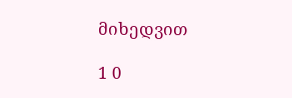მიხედვით

1 0